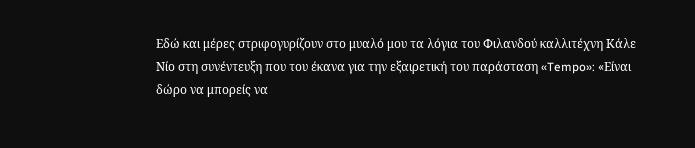Εδώ και μέρες στριφογυρίζουν στο μυαλό μου τα λόγια του Φιλανδού καλλιτέχνη Κάλε Νίο στη συνέντευξη που του έκανα για την εξαιρετική του παράσταση «Tempo»: «Είναι δώρο να μπορείς να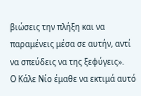βιώσεις την πλήξη και να παραμένεις μέσα σε αυτήν, αντί να σπεύδεις να της ξεφύγεις».
Ο Κάλε Νίο έμαθε να εκτιμά αυτό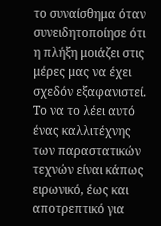το συναίσθημα όταν συνειδητοποίησε ότι η πλήξη μοιάζει στις μέρες μας να έχει σχεδόν εξαφανιστεί. Το να το λέει αυτό ένας καλλιτέχνης των παραστατικών τεχνών είναι κάπως ειρωνικό, έως και αποτρεπτικό για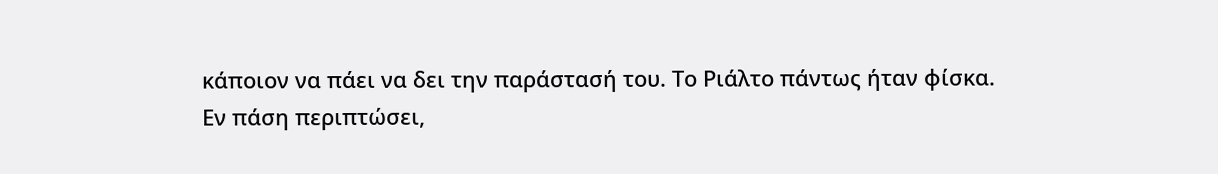κάποιον να πάει να δει την παράστασή του. Το Ριάλτο πάντως ήταν φίσκα.
Εν πάση περιπτώσει,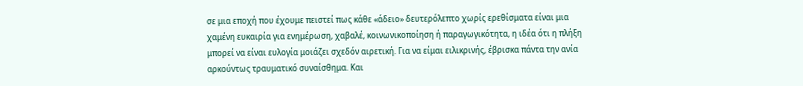σε μια εποχή που έχουμε πειστεί πως κάθε «άδειο» δευτερόλεπτο χωρίς ερεθίσματα είναι μια χαμένη ευκαιρία για ενημέρωση, χαβαλέ, κοινωνικοποίηση ή παραγωγικότητα, η ιδέα ότι η πλήξη μπορεί να είναι ευλογία μοιάζει σχεδόν αιρετική. Για να είμαι ειλικρινής, έβρισκα πάντα την ανία αρκούντως τραυματικό συναίσθημα. Και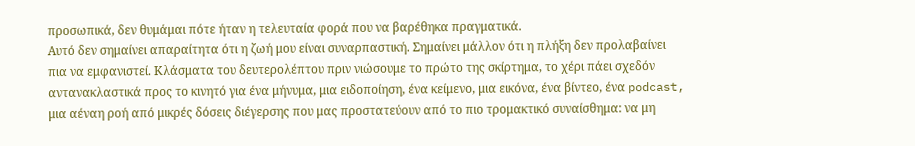προσωπικά, δεν θυμάμαι πότε ήταν η τελευταία φορά που να βαρέθηκα πραγματικά.
Αυτό δεν σημαίνει απαραίτητα ότι η ζωή μου είναι συναρπαστική. Σημαίνει μάλλον ότι η πλήξη δεν προλαβαίνει πια να εμφανιστεί. Κλάσματα του δευτερολέπτου πριν νιώσουμε το πρώτο της σκίρτημα, το χέρι πάει σχεδόν αντανακλαστικά προς το κινητό για ένα μήνυμα, μια ειδοποίηση, ένα κείμενο, μια εικόνα, ένα βίντεο, ένα podcast, μια αέναη ροή από μικρές δόσεις διέγερσης που μας προστατεύουν από το πιο τρομακτικό συναίσθημα: να μη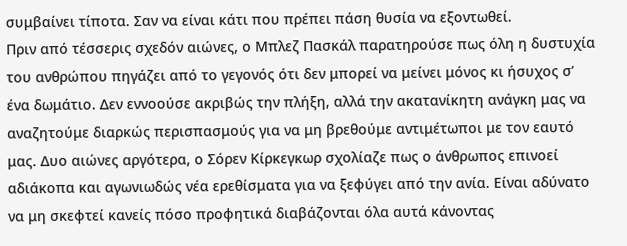συμβαίνει τίποτα. Σαν να είναι κάτι που πρέπει πάση θυσία να εξοντωθεί.
Πριν από τέσσερις σχεδόν αιώνες, ο Μπλεζ Πασκάλ παρατηρούσε πως όλη η δυστυχία του ανθρώπου πηγάζει από το γεγονός ότι δεν μπορεί να μείνει μόνος κι ήσυχος σ’ ένα δωμάτιο. Δεν εννοούσε ακριβώς την πλήξη, αλλά την ακατανίκητη ανάγκη μας να αναζητούμε διαρκώς περισπασμούς για να μη βρεθούμε αντιμέτωποι με τον εαυτό μας. Δυο αιώνες αργότερα, ο Σόρεν Κίρκεγκωρ σχολίαζε πως ο άνθρωπος επινοεί αδιάκοπα και αγωνιωδώς νέα ερεθίσματα για να ξεφύγει από την ανία. Είναι αδύνατο να μη σκεφτεί κανείς πόσο προφητικά διαβάζονται όλα αυτά κάνοντας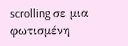scrolling σε μια φωτισμένη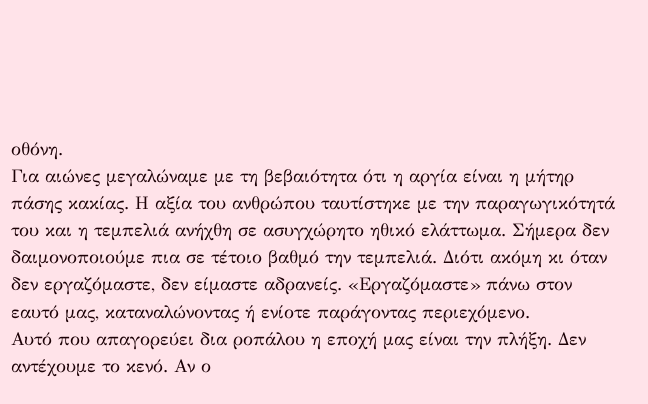οθόνη.
Για αιώνες μεγαλώναμε με τη βεβαιότητα ότι η αργία είναι η μήτηρ πάσης κακίας. Η αξία του ανθρώπου ταυτίστηκε με την παραγωγικότητά του και η τεμπελιά ανήχθη σε ασυγχώρητο ηθικό ελάττωμα. Σήμερα δεν δαιμονοποιούμε πια σε τέτοιο βαθμό την τεμπελιά. Διότι ακόμη κι όταν δεν εργαζόμαστε, δεν είμαστε αδρανείς. «Εργαζόμαστε» πάνω στον εαυτό μας, καταναλώνοντας ή ενίοτε παράγοντας περιεχόμενο.
Αυτό που απαγορεύει δια ροπάλου η εποχή μας είναι την πλήξη. Δεν αντέχουμε το κενό. Αν ο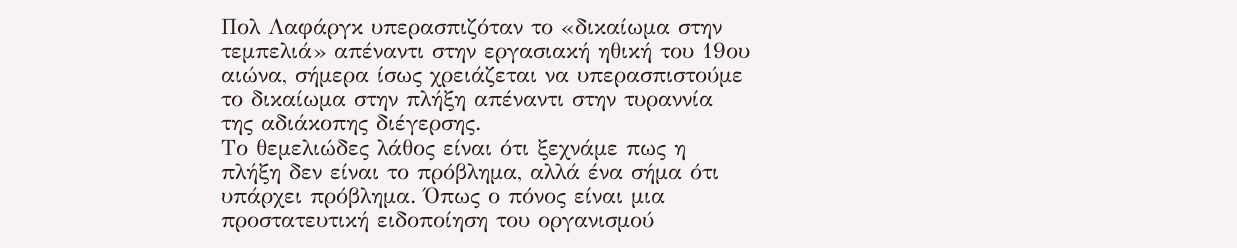Πολ Λαφάργκ υπερασπιζόταν το «δικαίωμα στην τεμπελιά» απέναντι στην εργασιακή ηθική του 19ου αιώνα, σήμερα ίσως χρειάζεται να υπερασπιστούμε το δικαίωμα στην πλήξη απέναντι στην τυραννία της αδιάκοπης διέγερσης.
Το θεμελιώδες λάθος είναι ότι ξεχνάμε πως η πλήξη δεν είναι το πρόβλημα, αλλά ένα σήμα ότι υπάρχει πρόβλημα. Όπως ο πόνος είναι μια προστατευτική ειδοποίηση του οργανισμού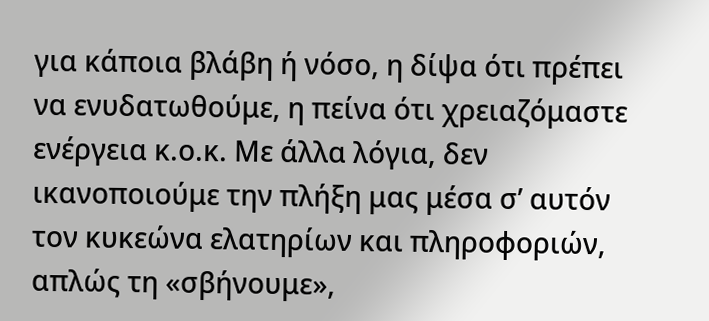για κάποια βλάβη ή νόσο, η δίψα ότι πρέπει να ενυδατωθούμε, η πείνα ότι χρειαζόμαστε ενέργεια κ.ο.κ. Με άλλα λόγια, δεν ικανοποιούμε την πλήξη μας μέσα σ’ αυτόν τον κυκεώνα ελατηρίων και πληροφοριών, απλώς τη «σβήνουμε»,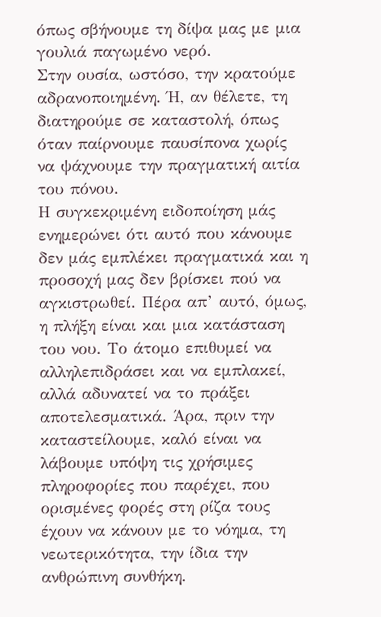όπως σβήνουμε τη δίψα μας με μια γουλιά παγωμένο νερό.
Στην ουσία, ωστόσο, την κρατούμε αδρανοποιημένη. Ή, αν θέλετε, τη διατηρούμε σε καταστολή, όπως όταν παίρνουμε παυσίπονα χωρίς να ψάχνουμε την πραγματική αιτία του πόνου.
Η συγκεκριμένη ειδοποίηση μάς ενημερώνει ότι αυτό που κάνουμε δεν μάς εμπλέκει πραγματικά και η προσοχή μας δεν βρίσκει πού να αγκιστρωθεί. Πέρα απ’ αυτό, όμως, η πλήξη είναι και μια κατάσταση του νου. Το άτομο επιθυμεί να αλληλεπιδράσει και να εμπλακεί, αλλά αδυνατεί να το πράξει αποτελεσματικά. Άρα, πριν την καταστείλουμε, καλό είναι να λάβουμε υπόψη τις χρήσιμες πληροφορίες που παρέχει, που ορισμένες φορές στη ρίζα τους έχουν να κάνουν με το νόημα, τη νεωτερικότητα, την ίδια την ανθρώπινη συνθήκη.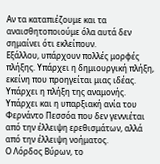Αν τα καταπιέζουμε και τα αναισθητοποιούμε όλα αυτά δεν σημαίνει ότι εκλείπουν.
Εξάλλου, υπάρχουν πολλές μορφές πλήξης. Υπάρχει η δημιουργική πλήξη, εκείνη που προηγείται μιας ιδέας. Υπάρχει η πλήξη της αναμονής. Υπάρχει και η υπαρξιακή ανία του Φερνάντο Πεσσόα που δεν γεννιέται από την έλλειψη ερεθισμάτων, αλλά από την έλλειψη νοήματος.
Ο Λόρδος Βύρων, το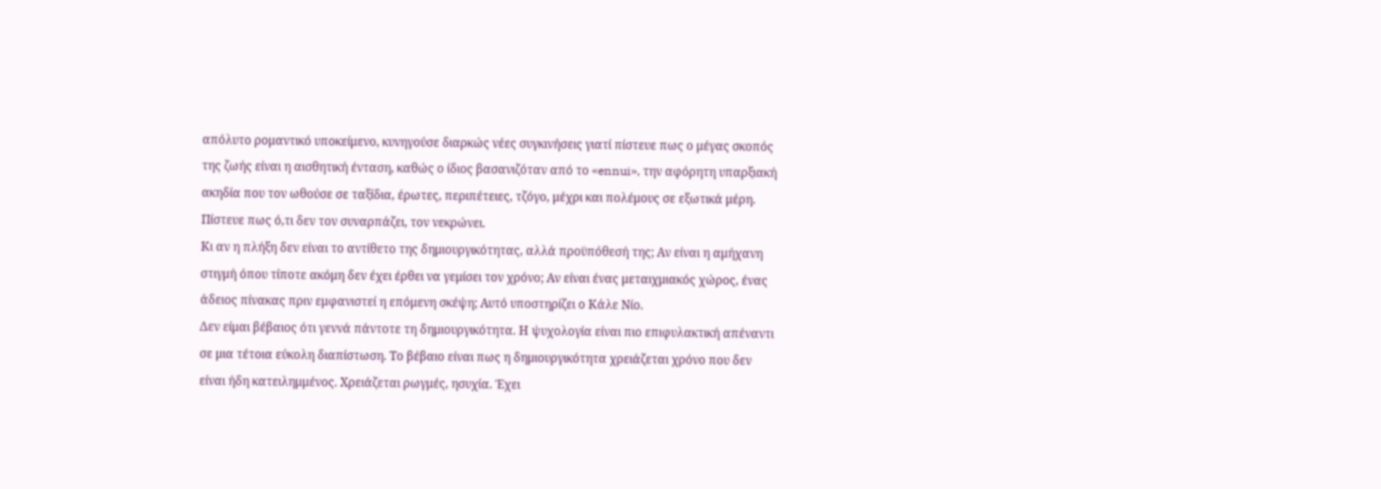απόλυτο ρομαντικό υποκείμενο, κυνηγούσε διαρκώς νέες συγκινήσεις γιατί πίστευε πως ο μέγας σκοπός της ζωής είναι η αισθητική ένταση, καθώς ο ίδιος βασανιζόταν από το «ennui», την αφόρητη υπαρξιακή ακηδία που τον ωθούσε σε ταξίδια, έρωτες, περιπέτειες, τζόγο, μέχρι και πολέμους σε εξωτικά μέρη. Πίστευε πως ό,τι δεν τον συναρπάζει, τον νεκρώνει.
Κι αν η πλήξη δεν είναι το αντίθετο της δημιουργικότητας, αλλά προϋπόθεσή της; Αν είναι η αμήχανη στιγμή όπου τίποτε ακόμη δεν έχει έρθει να γεμίσει τον χρόνο; Αν είναι ένας μεταιχμιακός χώρος, ένας άδειος πίνακας πριν εμφανιστεί η επόμενη σκέψη; Αυτό υποστηρίζει ο Κάλε Νίο.
Δεν είμαι βέβαιος ότι γεννά πάντοτε τη δημιουργικότητα. Η ψυχολογία είναι πιο επιφυλακτική απέναντι σε μια τέτοια εύκολη διαπίστωση. Το βέβαιο είναι πως η δημιουργικότητα χρειάζεται χρόνο που δεν είναι ήδη κατειλημμένος. Χρειάζεται ρωγμές, ησυχία. Έχει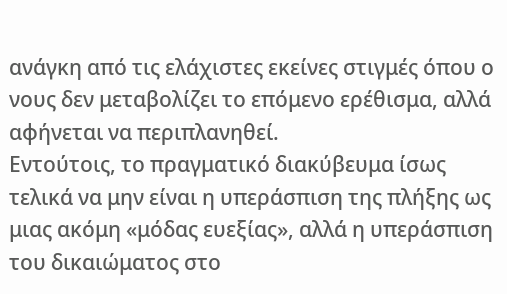ανάγκη από τις ελάχιστες εκείνες στιγμές όπου ο νους δεν μεταβολίζει το επόμενο ερέθισμα, αλλά αφήνεται να περιπλανηθεί.
Εντούτοις, το πραγματικό διακύβευμα ίσως τελικά να μην είναι η υπεράσπιση της πλήξης ως μιας ακόμη «μόδας ευεξίας», αλλά η υπεράσπιση του δικαιώματος στο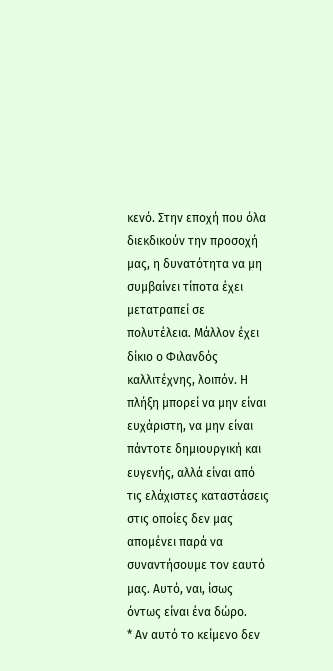κενό. Στην εποχή που όλα διεκδικούν την προσοχή μας, η δυνατότητα να μη συμβαίνει τίποτα έχει μετατραπεί σε πολυτέλεια. Μάλλον έχει δίκιο ο Φιλανδός καλλιτέχνης, λοιπόν. Η πλήξη μπορεί να μην είναι ευχάριστη, να μην είναι πάντοτε δημιουργική και ευγενής, αλλά είναι από τις ελάχιστες καταστάσεις στις οποίες δεν μας απομένει παρά να συναντήσουμε τον εαυτό μας. Αυτό, ναι, ίσως όντως είναι ένα δώρο.
* Αν αυτό το κείμενο δεν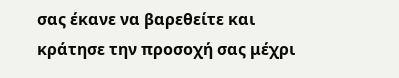σας έκανε να βαρεθείτε και κράτησε την προσοχή σας μέχρι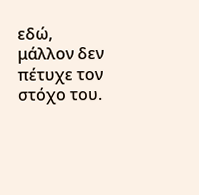εδώ, μάλλον δεν πέτυχε τον στόχο του.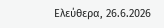Ελεύθερα, 26.6.2026